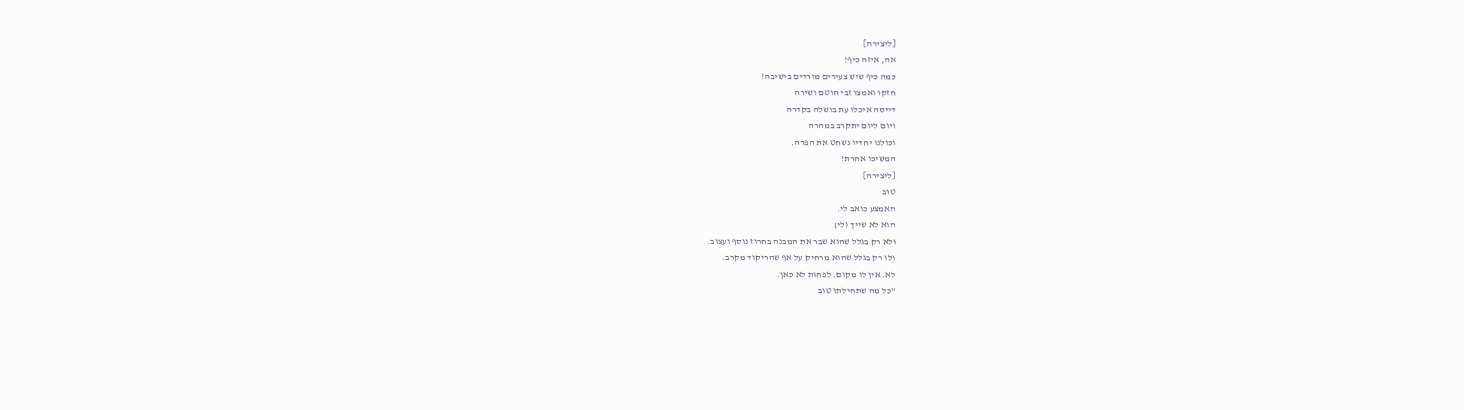[ליצירה]
אה, איזה כיף!
כמה כיף שיש צעירים מורדים בישיבה!
חזקו ואמצו זבי חוטם ושירה
דייסה איכלו עת בושלה בקדרה
ויום ליום יתקרב במהרה
וכולנו יחדיו נשחט את הפרה.
המשיכו אחרת!
[ליצירה]
טוב
האמצע כואב לי.
הוא לא שייך (לי)
ולא רק בגלל שהוא שבר את המבנה בחרוז נוסף ועצוב.
ולו רק בגלל שהוא מרחיק על אף שהריקוד מקרב.
לא. אין לו מקום. לפחות לא כאן.
"כל מה שתחילתו טוב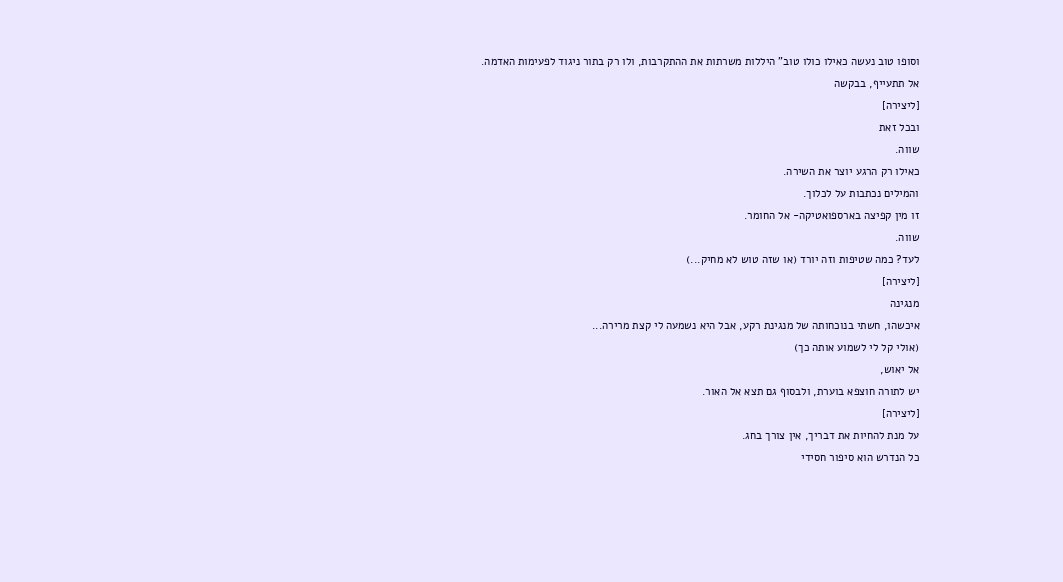וסופו טוב נעשה כאילו כולו טוב" היללות משרתות את ההתקרבות, ולו רק בתור ניגוד לפעימות האדמה.
אל תתעייף, בבקשה
[ליצירה]
ובכל זאת
שווה.
כאילו רק הרגע יוצר את השירה.
והמילים נכתבות על לכלוך.
זו מין קפיצה בארספואטיקה- אל החומר.
שווה.
לעד? כמה שטיפות וזה יורד (או שזה טוש לא מחיק...)
[ליצירה]
מנגינה
איכשהו, חשתי בנוכחותה של מנגינת רקע, אבל היא נשמעה לי קצת מרירה...
(אולי קל לי לשמוע אותה כך)
אל יאוש,
יש לתורה חוצפא בוערת, ולבסוף גם תצא אל האור.
[ליצירה]
על מנת להחיות את דבריך, אין צורך בחג.
כל הנדרש הוא סיפור חסידי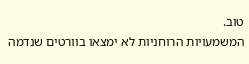טוב.
המשמעויות הרוחניות לא ימצאו בוורטים שנדמה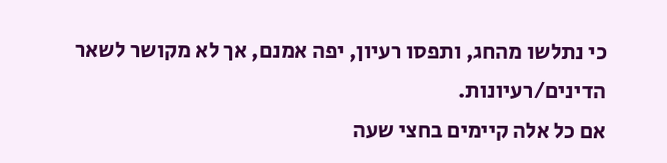כי נתלשו מהחג, ותפסו רעיון, יפה אמנם, אך לא מקושר לשאר הדינים/רעיונות.
אם כל אלה קיימים בחצי שעה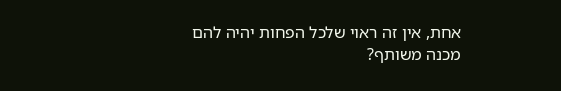אחת, אין זה ראוי שלכל הפחות יהיה להם מכנה משותף?